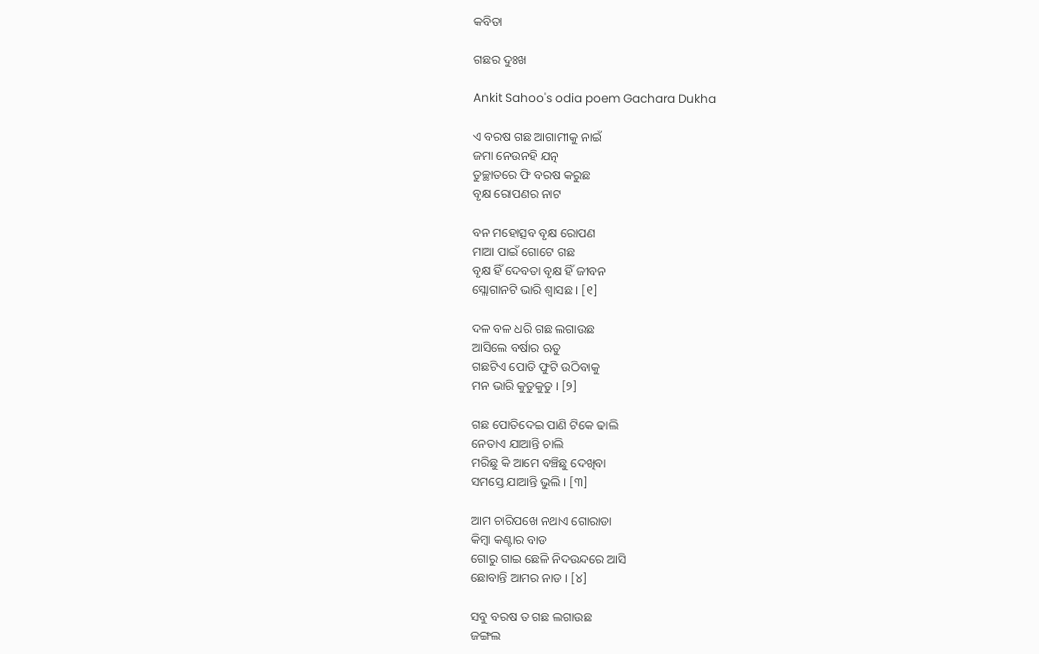କବିତା

ଗଛର ଦୁଃଖ

Ankit Sahoo's odia poem Gachara Dukha

ଏ ବରଷ ଗଛ ଆଗାମୀକୁ ନାଇଁ
ଜମା ନେଉନହି ଯତ୍ନ
ତୁଚ୍ଛାତରେ ଫି ବରଷ କରୁଛ
ବୃକ୍ଷ ରୋପଣର ନାଟ

ବନ ମହୋତ୍ସବ ବୃକ୍ଷ ରୋପଣ
ମାଆ ପାଇଁ ଗୋଟେ ଗଛ
ବୃକ୍ଷ ହିଁ ଦେବତା ବୃକ୍ଷ ହିଁ ଜୀବନ
ସ୍ଲୋଗାନଟି ଭାରି ଶ୍ୱାସଛ । [୧]

ଦଳ ବଳ ଧରି ଗଛ ଲଗାଉଛ
ଆସିଲେ ବର୍ଷାର ଋତୁ
ଗଛଟିଏ ପୋତି ଫୁଟି ଉଠିବାକୁ
ମନ ଭାରି କୁତୁକୁତୁ । [୨]

ଗଛ ପୋତିଦେଇ ପାଣି ଟିକେ ଢାଲି
ନେତାଏ ଯାଆନ୍ତି ଚାଲି
ମରିଛୁ କି ଆମେ ବଞ୍ଚିଛୁ ଦେଖିବା
ସମସ୍ତେ ଯାଆନ୍ତି ଭୁଲି । [୩]

ଆମ ଚାରିପଖେ ନଥାଏ ଗୋରାଡା
କିମ୍ବା କଣ୍ଟାର ବାଡ
ଗୋରୁ ଗାଇ ଛେଳି ନିଦଉନ୍ଦରେ ଆସି
ଛୋବାନ୍ତି ଆମର ନାଡ । [୪]

ସବୁ ବରଷ ତ ଗଛ ଲଗାଉଛ
ଜଙ୍ଗଲ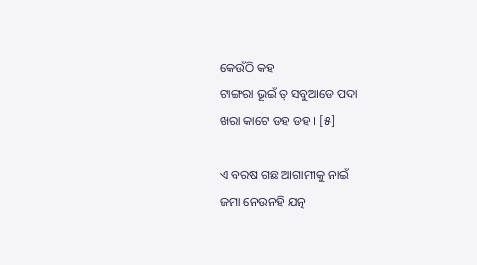କେଉଁଠି କହ
ଟାଙ୍ଗରା ଭୂଇଁ ତ୍ ସବୁଆଡେ ପଦା
ଖରା କାଟେ ଡହ ଡହ । [୫]

ଏ ବରଷ ଗଛ ଆଗାମୀକୁ ନାଇଁ
ଜମା ନେଉନହି ଯତ୍ନ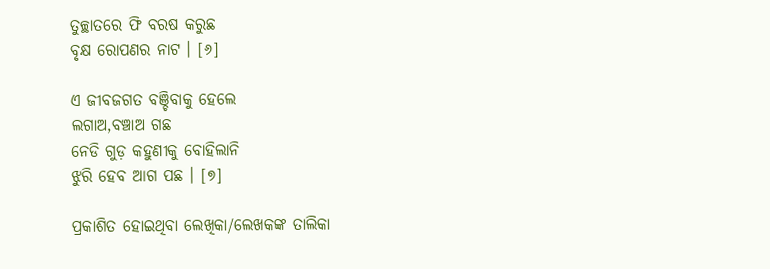ତୁଚ୍ଛାତରେ ଫି ବରଷ କରୁଛ
ବୃକ୍ଷ ରୋପଣର ନାଟ । [୬]

ଏ ଜୀବଜଗତ ବଞ୍ଚିବାକୁ ହେଲେ
ଲଗାଅ,ବଞ୍ଚାଅ ଗଛ
ନେଡି ଗୁଡ଼ କହୁଣୀକୁ ବୋହିଲାନି
ଝୁରି ହେବ ଆଗ ପଛ । [୭]

ପ୍ରକାଶିତ ହୋଇଥିବା ଲେଖିକା/ଲେଖକଙ୍କ ତାଲିକା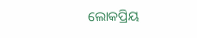ଲୋକପ୍ରିୟ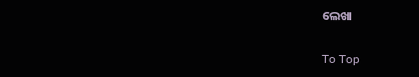ଲେଖା

To Top